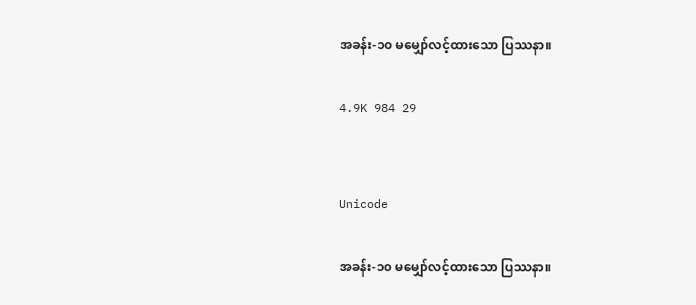အခန်း-၁၀ မမျှော်လင့်ထားသော ပြဿနာ။

4.9K 984 29


Unicode

အခန်း-၁၀ မမျှော်လင့်ထားသော ပြဿနာ။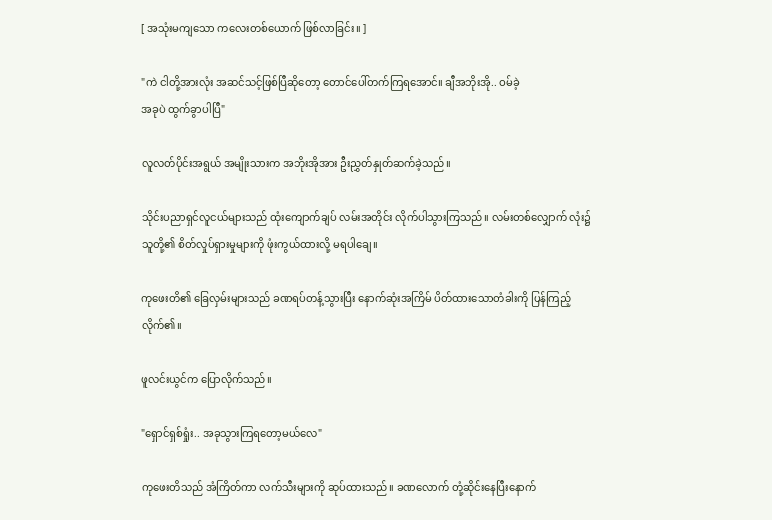[ အသုံးမကျသော က‌လေးတစ်ယောက် ဖြစ်လာခြင်း။ ]

"ကဲ ငါတို့အားလုံး အဆင်သင့်ဖြစ်ပြီဆိုတော့ တောင်ပေါ်တက်ကြရအောင်။ ချီအဘိုးအို.. ဝမ်ခဲ့
အခုပဲ ထွက်ခွာပါပြီ"

လူလတ်ပိုင်းအရွယ် အမျိုးသားက အဘိုးအိုအား ဦးညွှတ်နှုတ်ဆက်ခဲ့သည်။

သိုင်းပညာရှင်လူငယ်များသည် ထုံးကျောက်ချပ် လမ်းအတိုင်း လိုက်ပါသွားကြသည်။ လမ်းတစ်လျှောက် လုံး၌ သူတို့၏ စိတ်လှုပ်ရှားမှုများကို ဖုံးကွယ်ထားလို့ မရပါချေ။

ကုဖေးတိ၏ ခြေလှမ်းများသည် ခဏရပ်တန့်သွားပြီး နောက်ဆုံးအကြိမ် ပိတ်ထားသောတံခါးကို ပြန်ကြည့်လိုက်၏။

ဖူလင်းယွင်က ပြောလိုက်သည်။

"ရှောင်ရှစ်ရှုံး.. အခုသွားကြရတော့မယ်လေ"

ကုဖေးတိသည် အံကြိတ်ကာ လက်သီးများကို ဆုပ်ထားသည်။ ခဏလောက် တုံ့ဆိုင်းနေပြီးနောက်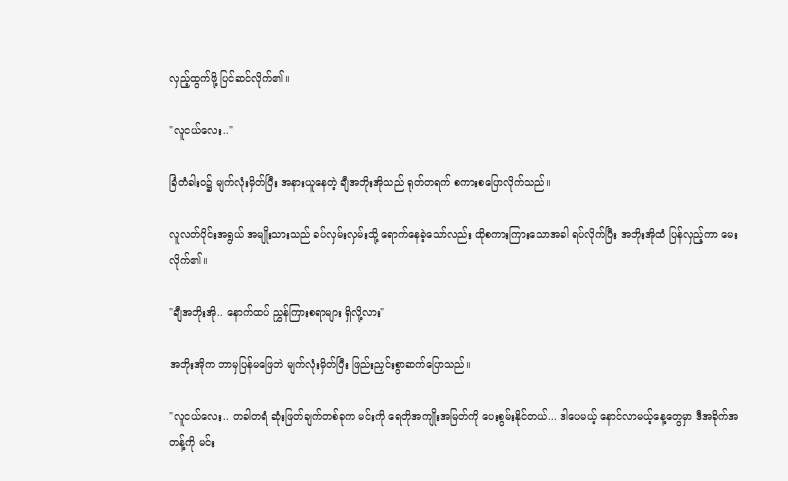လှည့်ထွက်ဖို့ ပြင်ဆင်လိုက်၏။

"လူငယ်လေး.."

ခြံတံခါးဝ၌ မျက်လုံးမှိတ်ပြီး အနားယူနေတဲ့ ချီအဘိုးအိုသည် ရုတ်တရက် စကားစပြောလိုက်သည်။

လူလတ်ပိုင်းအရွယ် အမျိုးသားသည် ခပ်လှမ်းလှမ်းသို့ ရောက်နေခဲ့သော်လည်း ထိုစကားကြားသောအခါ ရပ်လိုက်ပြီး အဘိုးအိုထံ ပြန်လှည့်ကာ မေးလိုက်၏။

"ချီအဘိုးအို.. နောက်ထပ် ညွှန်ကြားစရာများ ရှိလို့လား"

အဘိုးအိုက ဘာမှပြန်မဖြေဘဲ မျက်လုံးမှိတ်ပြီး ဖြည်းညှင်းစွာဆက်ပြောသည်။

"လူငယ်လေး.. တခါတရံ ဆုံးဖြတ်ချက်တစ်ခုက မင်းကို ရေတိုအကျိုးအမြတ်ကို ပေးစွမ်းနိုင်တယ်... ဒါပေမယ့် နောင်လာမယ့်နေ့တွေမှာ ဒီအခိုက်အတန့်ကို မင်း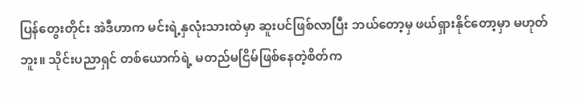ပြန်တွေးတိုင်း အဲဒီဟာက မင်းရဲ့နှလုံးသားထဲမှာ ဆူးပင်ဖြစ်လာပြီး ဘယ်တော့မှ ဖယ်ရှားနိုင်တော့မှာ မဟုတ်ဘူး။ သိုင်းပညာရှင် တစ်ယောက်ရဲ့ မတည်မငြိမ်ဖြစ်နေတဲ့စိတ်က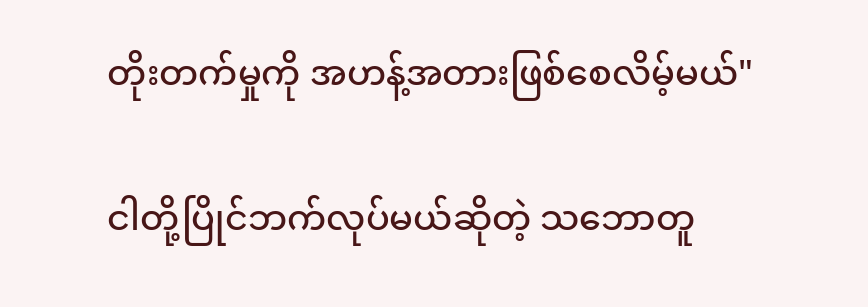တိုးတက်မှုကို အဟန့်အတားဖြစ်စေလိမ့်မယ်"

ငါတို့ပြိုင်ဘက်လုပ်မယ်ဆိုတဲ့ သဘောတူ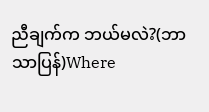ညီချက်က ဘယ်မလဲ?(ဘာသာပြန်)Where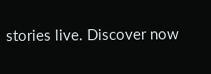stories live. Discover now